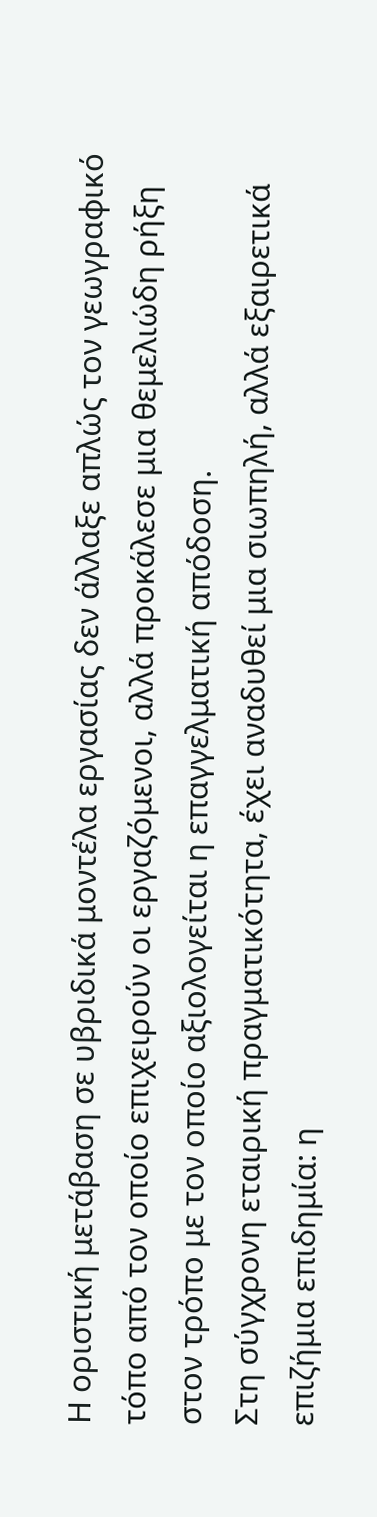Η οριστική μετάβαση σε υβριδικά μοντέλα εργασίας δεν άλλαξε απλώς τον γεωγραφικό τόπο από τον οποίο επιχειρούν οι εργαζόμενοι, αλλά προκάλεσε μια θεμελιώδη ρήξη στον τρόπο με τον οποίο αξιολογείται η επαγγελματική απόδοση.
Στη σύγχρονη εταιρική πραγματικότητα, έχει αναδυθεί μια σιωπηλή, αλλά εξαιρετικά επιζήμια επιδημία: η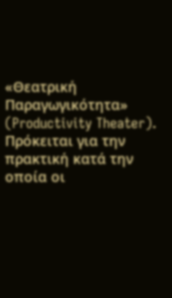«Θεατρική Παραγωγικότητα» (Productivity Theater).
Πρόκειται για την πρακτική κατά την οποία οι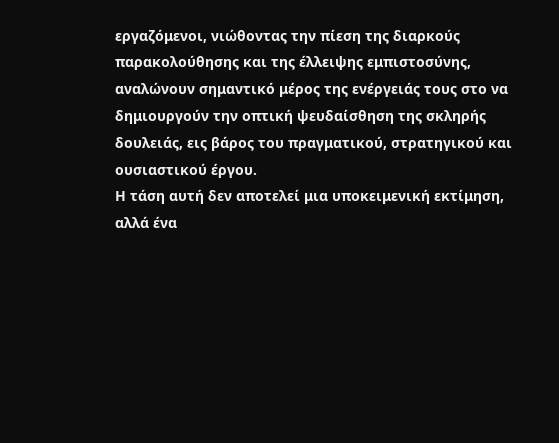εργαζόμενοι, νιώθοντας την πίεση της διαρκούς παρακολούθησης και της έλλειψης εμπιστοσύνης, αναλώνουν σημαντικό μέρος της ενέργειάς τους στο να δημιουργούν την οπτική ψευδαίσθηση της σκληρής δουλειάς, εις βάρος του πραγματικού, στρατηγικού και ουσιαστικού έργου.
Η τάση αυτή δεν αποτελεί μια υποκειμενική εκτίμηση, αλλά ένα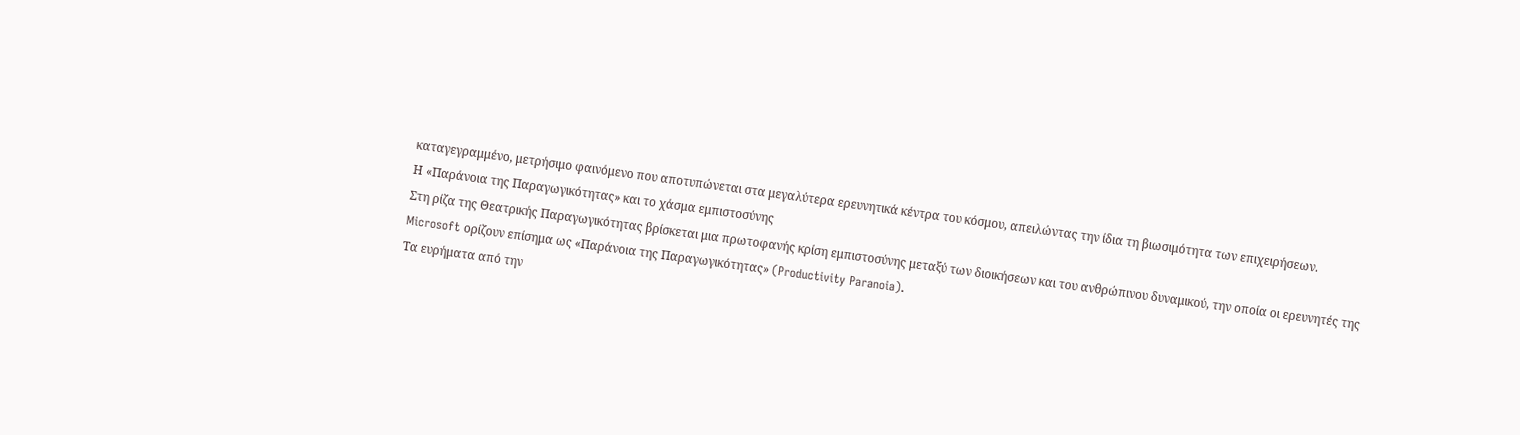καταγεγραμμένο, μετρήσιμο φαινόμενο που αποτυπώνεται στα μεγαλύτερα ερευνητικά κέντρα του κόσμου, απειλώντας την ίδια τη βιωσιμότητα των επιχειρήσεων.
Η «Παράνοια της Παραγωγικότητας» και το χάσμα εμπιστοσύνης
Στη ρίζα της Θεατρικής Παραγωγικότητας βρίσκεται μια πρωτοφανής κρίση εμπιστοσύνης μεταξύ των διοικήσεων και του ανθρώπινου δυναμικού, την οποία οι ερευνητές της Microsoft ορίζουν επίσημα ως «Παράνοια της Παραγωγικότητας» (Productivity Paranoia).
Τα ευρήματα από την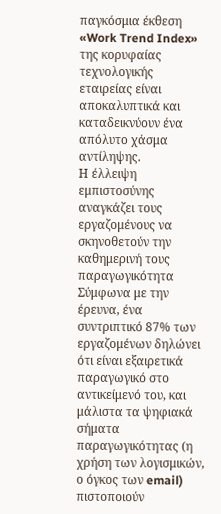παγκόσμια έκθεση «Work Trend Index» της κορυφαίας τεχνολογικής εταιρείας είναι αποκαλυπτικά και καταδεικνύουν ένα απόλυτο χάσμα αντίληψης.
Η έλλειψη εμπιστοσύνης αναγκάζει τους εργαζομένους να σκηνοθετούν την καθημερινή τους παραγωγικότητα
Σύμφωνα με την έρευνα, ένα συντριπτικό 87% των εργαζομένων δηλώνει ότι είναι εξαιρετικά παραγωγικό στο αντικείμενό του, και μάλιστα τα ψηφιακά σήματα παραγωγικότητας (η χρήση των λογισμικών, ο όγκος των email) πιστοποιούν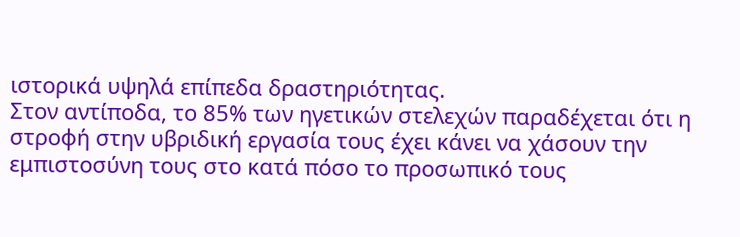ιστορικά υψηλά επίπεδα δραστηριότητας.
Στον αντίποδα, το 85% των ηγετικών στελεχών παραδέχεται ότι η στροφή στην υβριδική εργασία τους έχει κάνει να χάσουν την εμπιστοσύνη τους στο κατά πόσο το προσωπικό τους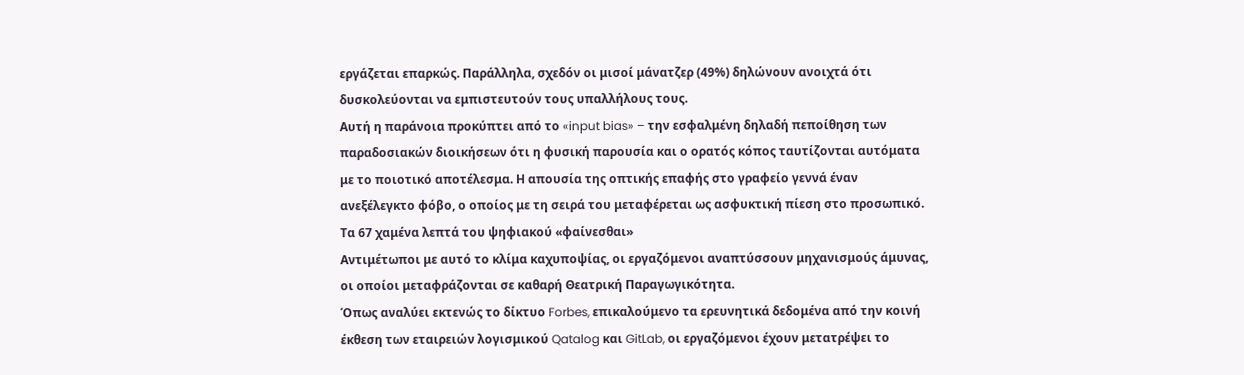εργάζεται επαρκώς. Παράλληλα, σχεδόν οι μισοί μάνατζερ (49%) δηλώνουν ανοιχτά ότι δυσκολεύονται να εμπιστευτούν τους υπαλλήλους τους.
Αυτή η παράνοια προκύπτει από το «input bias» – την εσφαλμένη δηλαδή πεποίθηση των παραδοσιακών διοικήσεων ότι η φυσική παρουσία και ο ορατός κόπος ταυτίζονται αυτόματα με το ποιοτικό αποτέλεσμα. Η απουσία της οπτικής επαφής στο γραφείο γεννά έναν ανεξέλεγκτο φόβο, ο οποίος με τη σειρά του μεταφέρεται ως ασφυκτική πίεση στο προσωπικό.
Τα 67 χαμένα λεπτά του ψηφιακού «φαίνεσθαι»
Αντιμέτωποι με αυτό το κλίμα καχυποψίας, οι εργαζόμενοι αναπτύσσουν μηχανισμούς άμυνας, οι οποίοι μεταφράζονται σε καθαρή Θεατρική Παραγωγικότητα.
Όπως αναλύει εκτενώς το δίκτυο Forbes, επικαλούμενο τα ερευνητικά δεδομένα από την κοινή έκθεση των εταιρειών λογισμικού Qatalog και GitLab, οι εργαζόμενοι έχουν μετατρέψει το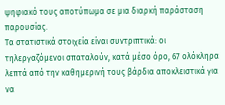ψηφιακό τους αποτύπωμα σε μια διαρκή παράσταση παρουσίας.
Τα στατιστικά στοιχεία είναι συντριπτικά: οι τηλεργαζόμενοι σπαταλούν, κατά μέσο όρο, 67 ολόκληρα λεπτά από την καθημερινή τους βάρδια αποκλειστικά για να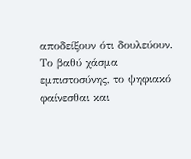αποδείξουν ότι δουλεύουν.
Το βαθύ χάσμα εμπιστοσύνης, το ψηφιακό φαίνεσθαι και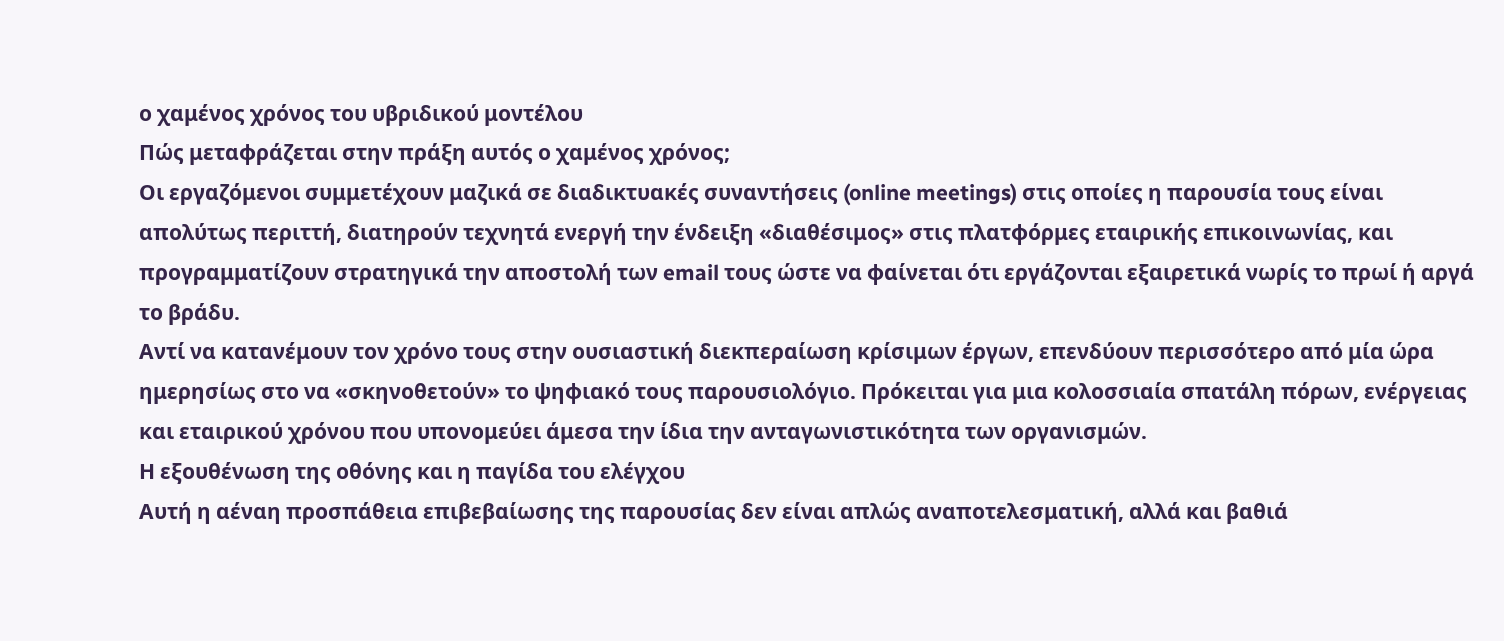ο χαμένος χρόνος του υβριδικού μοντέλου
Πώς μεταφράζεται στην πράξη αυτός ο χαμένος χρόνος;
Οι εργαζόμενοι συμμετέχουν μαζικά σε διαδικτυακές συναντήσεις (online meetings) στις οποίες η παρουσία τους είναι απολύτως περιττή, διατηρούν τεχνητά ενεργή την ένδειξη «διαθέσιμος» στις πλατφόρμες εταιρικής επικοινωνίας, και προγραμματίζουν στρατηγικά την αποστολή των email τους ώστε να φαίνεται ότι εργάζονται εξαιρετικά νωρίς το πρωί ή αργά το βράδυ.
Αντί να κατανέμουν τον χρόνο τους στην ουσιαστική διεκπεραίωση κρίσιμων έργων, επενδύουν περισσότερο από μία ώρα ημερησίως στο να «σκηνοθετούν» το ψηφιακό τους παρουσιολόγιο. Πρόκειται για μια κολοσσιαία σπατάλη πόρων, ενέργειας και εταιρικού χρόνου που υπονομεύει άμεσα την ίδια την ανταγωνιστικότητα των οργανισμών.
Η εξουθένωση της οθόνης και η παγίδα του ελέγχου
Αυτή η αέναη προσπάθεια επιβεβαίωσης της παρουσίας δεν είναι απλώς αναποτελεσματική, αλλά και βαθιά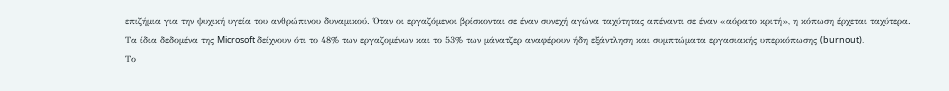επιζήμια για την ψυχική υγεία του ανθρώπινου δυναμικού. Όταν οι εργαζόμενοι βρίσκονται σε έναν συνεχή αγώνα ταχύτητας απέναντι σε έναν «αόρατο κριτή», η κόπωση έρχεται ταχύτερα.
Τα ίδια δεδομένα της Microsoft δείχνουν ότι το 48% των εργαζομένων και το 53% των μάνατζερ αναφέρουν ήδη εξάντληση και συμπτώματα εργασιακής υπερκόπωσης (burnout).
Το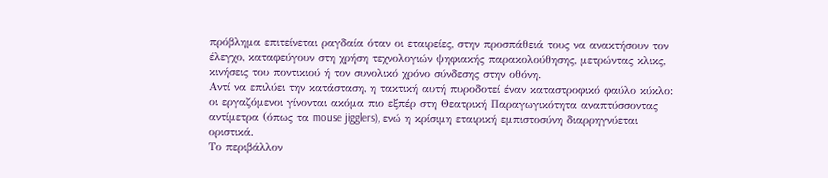πρόβλημα επιτείνεται ραγδαία όταν οι εταιρείες, στην προσπάθειά τους να ανακτήσουν τον έλεγχο, καταφεύγουν στη χρήση τεχνολογιών ψηφιακής παρακολούθησης, μετρώντας κλικς, κινήσεις του ποντικιού ή τον συνολικό χρόνο σύνδεσης στην οθόνη.
Αντί να επιλύει την κατάσταση, η τακτική αυτή πυροδοτεί έναν καταστροφικό φαύλο κύκλο: οι εργαζόμενοι γίνονται ακόμα πιο εξπέρ στη Θεατρική Παραγωγικότητα αναπτύσσοντας αντίμετρα (όπως τα mouse jigglers), ενώ η κρίσιμη εταιρική εμπιστοσύνη διαρρηγνύεται οριστικά.
Το περιβάλλον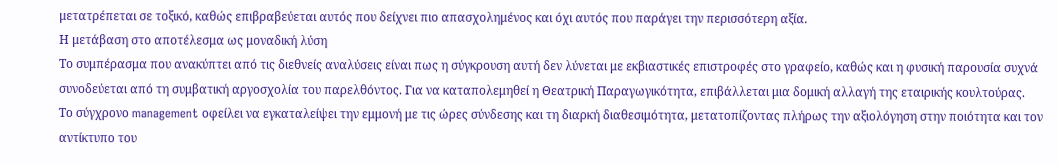μετατρέπεται σε τοξικό, καθώς επιβραβεύεται αυτός που δείχνει πιο απασχολημένος και όχι αυτός που παράγει την περισσότερη αξία.
Η μετάβαση στο αποτέλεσμα ως μοναδική λύση
Το συμπέρασμα που ανακύπτει από τις διεθνείς αναλύσεις είναι πως η σύγκρουση αυτή δεν λύνεται με εκβιαστικές επιστροφές στο γραφείο, καθώς και η φυσική παρουσία συχνά συνοδεύεται από τη συμβατική αργοσχολία του παρελθόντος. Για να καταπολεμηθεί η Θεατρική Παραγωγικότητα, επιβάλλεται μια δομική αλλαγή της εταιρικής κουλτούρας.
Το σύγχρονο management οφείλει να εγκαταλείψει την εμμονή με τις ώρες σύνδεσης και τη διαρκή διαθεσιμότητα, μετατοπίζοντας πλήρως την αξιολόγηση στην ποιότητα και τον αντίκτυπο του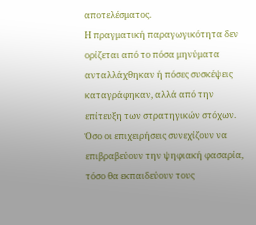αποτελέσματος.
Η πραγματική παραγωγικότητα δεν ορίζεται από το πόσα μηνύματα ανταλλάχθηκαν ή πόσες συσκέψεις καταγράφηκαν, αλλά από την επίτευξη των στρατηγικών στόχων. Όσο οι επιχειρήσεις συνεχίζουν να επιβραβεύουν την ψηφιακή φασαρία, τόσο θα εκπαιδεύουν τους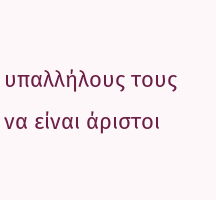υπαλλήλους τους να είναι άριστοι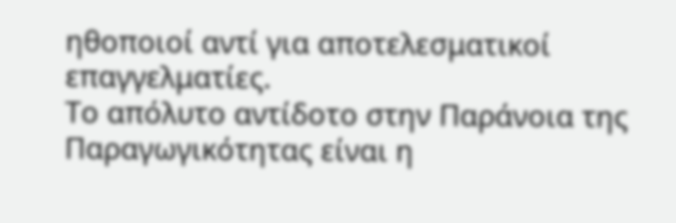ηθοποιοί αντί για αποτελεσματικοί επαγγελματίες.
Το απόλυτο αντίδοτο στην Παράνοια της Παραγωγικότητας είναι η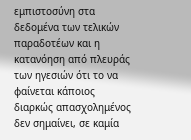εμπιστοσύνη στα δεδομένα των τελικών παραδοτέων και η κατανόηση από πλευράς των ηγεσιών ότι το να φαίνεται κάποιος διαρκώς απασχολημένος δεν σημαίνει, σε καμία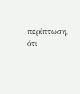περίπτωση, ότι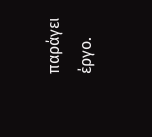παράγει έργο.